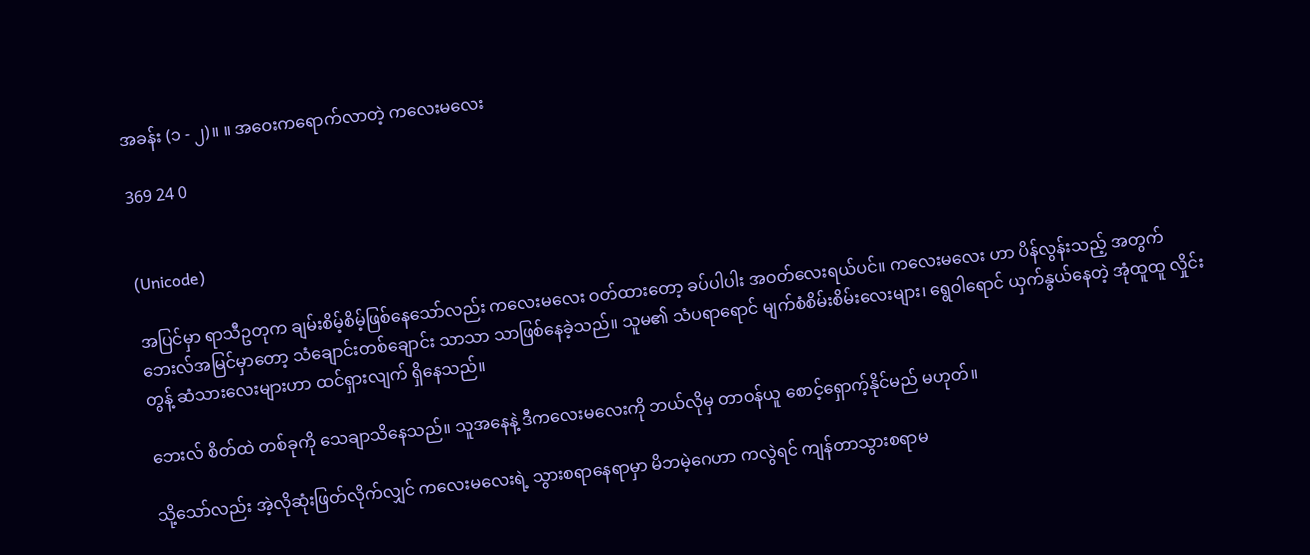အခန်း (၁ - ၂)။ ။ အဝေးကရောက်လာတဲ့ ကလေးမလေး

369 24 0


(Unicode)

အပြင်မှာ ရာသီဥတုက ချမ်းစိမ့်စိမ့်ဖြစ်နေသော်လည်း ကလေးမလေး ဝတ်ထားတော့ ခပ်ပါပါး အဝတ်လေးရယ်ပင်။ ကလေးမလေး ဟာ ပိန်လွန်းသည့် အတွက် ဘေးလ်အမြင်မှာတော့ သံချောင်းတစ်ချောင်း သာသာ သာဖြစ်နေခဲ့သည်။ သူမ၏ သံပရာရောင် မျက်စံစိမ်းစိမ်းလေးများ၊ ရွေဝါရောင် ယှက်နွယ်နေတဲ့ အုံထူထူ လှိုင်းတွန့် ဆံသားလေးများဟာ ထင်ရှားလျက် ရှိနေသည်။

ဘေးလ် စိတ်ထဲ တစ်ခုကို သေချာသိနေသည်။ သူအနေနဲ့ ဒီကလေးမလေးကို ဘယ်လိုမှ တာဝန်ယူ စောင့်ရှောက့်နိုင်မည် မဟုတ်။

သို့သော်လည်း အဲ့လိုဆုံးဖြတ်လိုက်လျှင် ကလေးမလေးရဲ့ သွားစရာနေရာမှာ မိဘမဲ့ဂေဟာ ကလွဲရင် ကျန်တာသွားစရာမ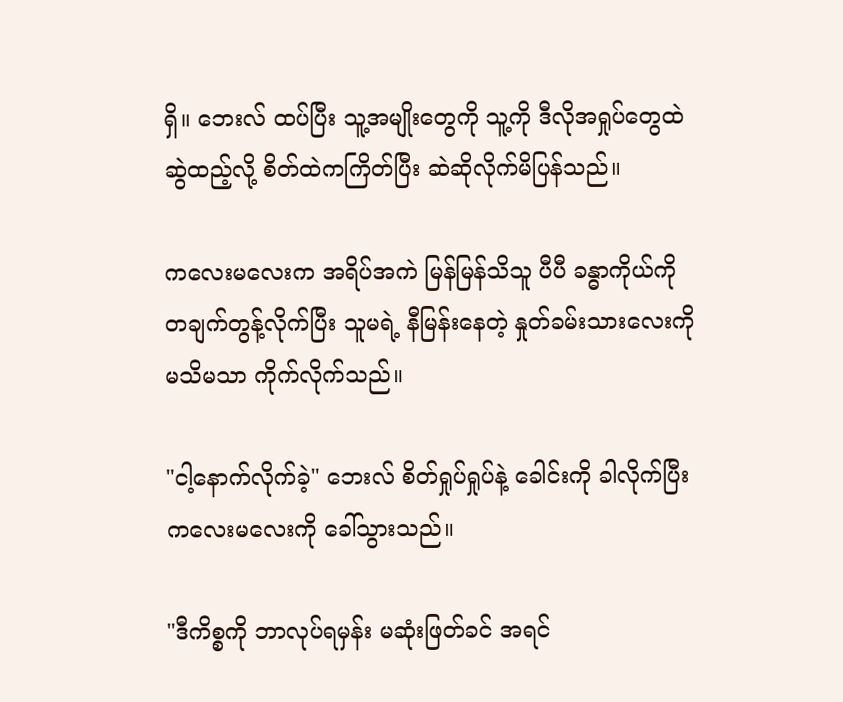ရှိ။ ဘေးလ် ထပ်ပြီး သူ့အမျိုးတွေကို သူ့ကို ဒီလိုအရှုပ်တွေထဲ ဆွဲထည့်လို့ စိတ်ထဲကကြိတ်ပြီး ဆဲဆိုလိုက်မိပြန်သည်။

ကလေးမလေးက အရိပ်အကဲ မြန်မြန်သိသူ ပီပီ ခန္ဓာကိုယ်ကို တချက်တွန့်လိုက်ပြီး သူမရဲ့ နီမြန်းနေတဲ့ နှုတ်ခမ်းသားလေးကို မသိမသာ ကိုက်လိုက်သည်။

"ငါ့နောက်လိုက်ခဲ့" ဘေးလ် စိတ်ရှုပ်ရှုပ်နဲ့ ခေါင်းကို ခါလိုက်ပြီး ကလေးမလေးကို ခေါ်သွားသည်။

"ဒီကိစ္စကို ဘာလုပ်ရမှန်း မဆုံးဖြတ်ခင် အရင်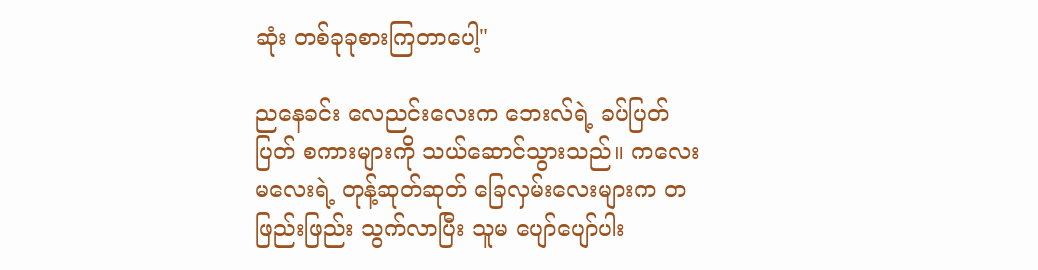ဆုံး တစ်ခုခုစားကြတာပေါ့"

ညနေခင်း လေညင်းလေးက ဘေးလ်ရဲ့ ခပ်ပြတ်ပြတ် စကားများကို သယ်ဆောင်သွားသည်။ ကလေးမလေးရဲ့ တုန့်ဆုတ်ဆုတ် ခြေလှမ်းလေးများက တဖြည်းဖြည်း သွက်လာပြီး သူမ ပျော်ပျော်ပါး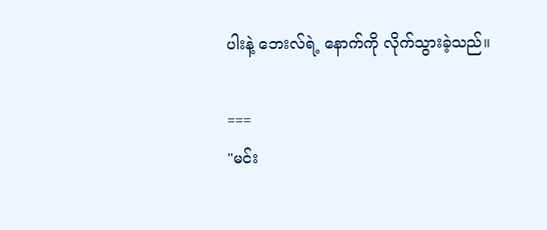ပါးနဲ့ ဘေးလ်ရဲ့ နောက်ကို လိုက်သွားခဲ့သည်။

===
"မင်း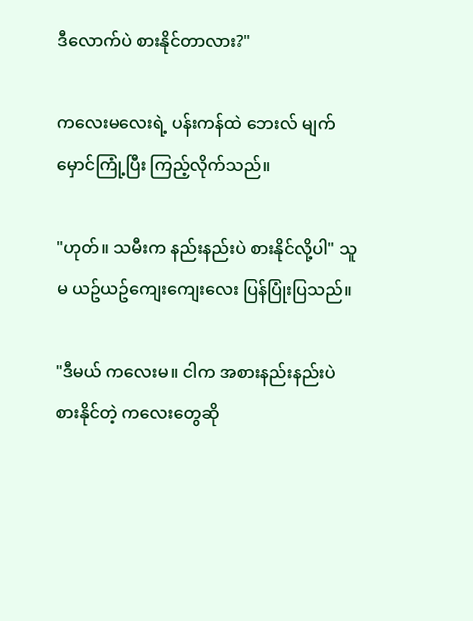ဒီလောက်ပဲ စားနိုင်တာလား?"

ကလေးမလေးရဲ့ ပန်းကန်ထဲ ဘေးလ် မျက်မှောင်ကြုံ့ပြီး ကြည့်လိုက်သည်။

"ဟုတ်။ သမီးက နည်းနည်းပဲ စားနိုင်လို့ပါ" သူမ ယဥ်ယဥ်ကျေးကျေးလေး ပြန်ပြုံးပြသည်။

"ဒီမယ် ကလေးမ။ ငါက အစားနည်းနည်းပဲ စားနိုင်တဲ့ ကလေးတွေဆို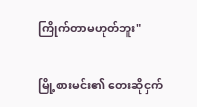ကြိုက်တာမဟုတ်ဘူး"

မြို့စားမင်း၏ တေးဆိုငှက်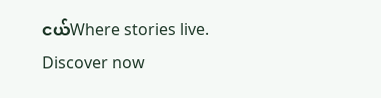ငယ်Where stories live. Discover now